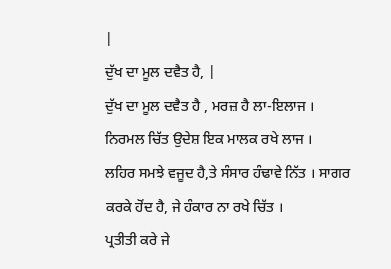|
ਦੁੱਖ ਦਾ ਮੂਲ ਦਵੈਤ ਹੈ, |
ਦੁੱਖ ਦਾ ਮੂਲ ਦਵੈਤ ਹੈ , ਮਰਜ਼ ਹੈ ਲਾ-ਇਲਾਜ । ਨਿਰਮਲ ਚਿੱਤ ਉਦੇਸ਼ ਇਕ ਮਾਲਕ ਰਖੇ ਲਾਜ ।
ਲਹਿਰ ਸਮਝੇ ਵਜੂਦ ਹੈ,ਤੇ ਸੰਸਾਰ ਹੰਢਾਵੇ ਨਿੱਤ । ਸਾਗਰ ਕਰਕੇ ਹੋਂਦ ਹੈ, ਜੇ ਹੰਕਾਰ ਨਾ ਰਖੇ ਚਿੱਤ ।
ਪ੍ਰਤੀਤੀ ਕਰੇ ਜੇ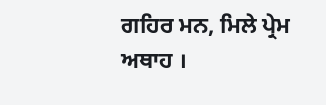ਗਹਿਰ ਮਨ, ਮਿਲੇ ਪ੍ਰੇਮ ਅਥਾਹ ।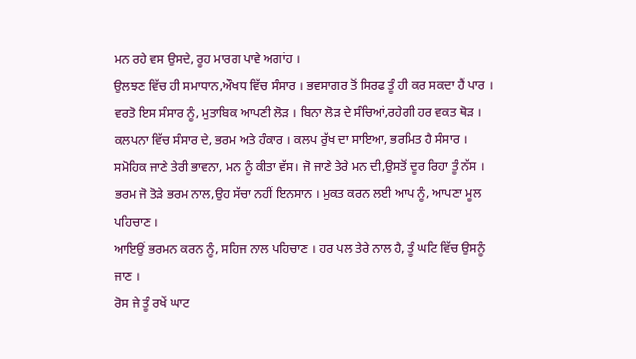ਮਨ ਰਹੇ ਵਸ ਉਸਦੇ, ਰੂਹ ਮਾਰਗ ਪਾਵੇ ਅਗਾਂਹ ।
ਉਲਝਣ ਵਿੱਚ ਹੀ ਸਮਾਧਾਨ,ਔਖਧ ਵਿੱਚ ਸੰਸਾਰ । ਭਵਸਾਗਰ ਤੋਂ ਸਿਰਫ ਤੂੰ ਹੀ ਕਰ ਸਕਦਾ ਹੈਂ ਪਾਰ ।
ਵਰਤੋ ਇਸ ਸੰਸਾਰ ਨੂੰ, ਮੁਤਾਬਿਕ ਆਪਣੀ ਲੋੜ । ਬਿਨਾ ਲੋੜ ਦੇ ਸੰਚਿਆਂ,ਰਹੇਗੀ ਹਰ ਵਕਤ ਥੋੜ ।
ਕਲਪਨਾ ਵਿੱਚ ਸੰਸਾਰ ਦੇ, ਭਰਮ ਅਤੇ ਹੰਕਾਰ । ਕਲਪ ਰੁੱਖ ਦਾ ਸਾਇਆ, ਭਰਮਿਤ ਹੈ ਸੰਸਾਰ ।
ਸਮੋਹਿਕ ਜਾਣੇ ਤੇਰੀ ਭਾਵਨਾ, ਮਨ ਨੂੰ ਕੀਤਾ ਵੱਸ। ਜੋ ਜਾਣੇ ਤੇਰੇ ਮਨ ਦੀ,ਉਸਤੋਂ ਦੂਰ ਰਿਹਾ ਤੂੰ ਨੱਸ ।
ਭਰਮ ਜੋ ਤੋੜੇ ਭਰਮ ਨਾਲ,ਉਹ ਸੱਚਾ ਨਹੀਂ ਇਨਸਾਨ । ਮੁਕਤ ਕਰਨ ਲਈ ਆਪ ਨੂੰ, ਆਪਣਾ ਮੂਲ ਪਹਿਚਾਣ ।
ਆਇਉਂ ਭਰਮਨ ਕਰਨ ਨੂੰ, ਸਹਿਜ ਨਾਲ ਪਹਿਚਾਣ । ਹਰ ਪਲ ਤੇਰੇ ਨਾਲ ਹੈ, ਤੂੰ ਘਟਿ ਵਿੱਚ ਉਸਨੂੰ ਜਾਣ ।
ਰੋਸ ਜੇ ਤੂੰ ਰਖੇਂ ਘਾਟ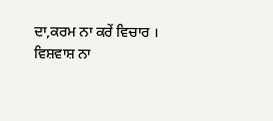ਦਾ,ਕਰਮ ਨਾ ਕਰੇਂ ਵਿਚਾਰ । ਵਿਸ਼ਵਾਸ਼ ਨਾ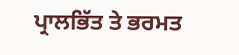ਪ੍ਰਾਲਭਿੱਤ ਤੇ ਭਰਮਤ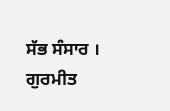ਸੱਭ ਸੰਸਾਰ । ਗੁਰਮੀਤ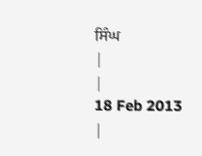ਸਿੰਘ
|
|
18 Feb 2013
|